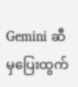Gemini ဆီမှပြေးထွက်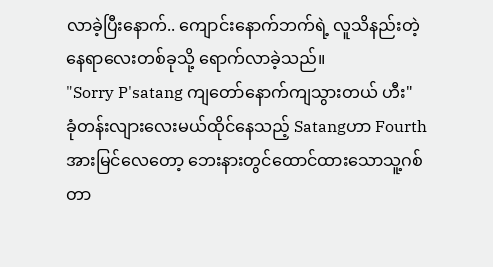လာခဲ့ပြီးနောက်.. ကျောင်းနောက်ဘက်ရဲ့ လူသိနည်းတဲ့ နေရာလေးတစ်ခုသို့ ရောက်လာခဲ့သည်။
"Sorry P'satang ကျတော်နောက်ကျသွားတယ် ဟီး"
ခုံတန်းလျားလေးမယ်ထိုင်နေသည့် Satangဟာ Fourthအားမြင်လေတော့ ဘေးနားတွင်ထောင်ထားသောသူ့ဂစ်တာ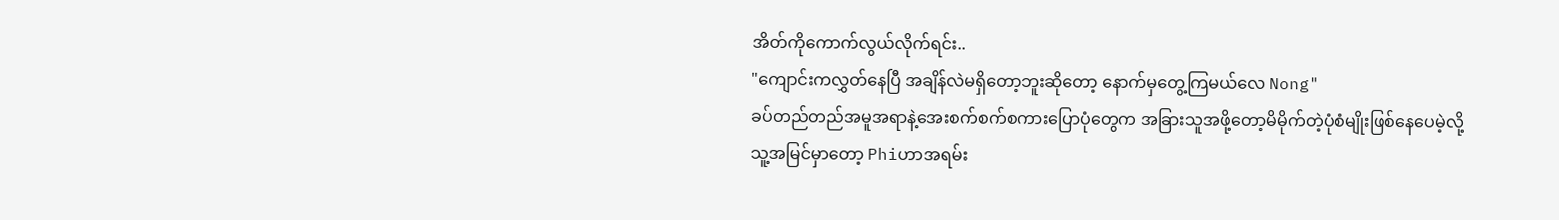အိတ်ကိုကောက်လွယ်လိုက်ရင်း..
"ကျောင်းကလွှတ်နေပြီ အချိန်လဲမရှိတော့ဘူးဆိုတော့ နောက်မှတွေ့ကြမယ်လေ Nong"
ခပ်တည်တည်အမူအရာနဲ့အေးစက်စက်စကားပြောပုံတွေက အခြားသူအဖို့တော့မိမိုက်တဲ့ပုံစံမျိုးဖြစ်နေပေမဲ့လို့ သူ့အမြင်မှာတော့ Phiဟာအရမ်း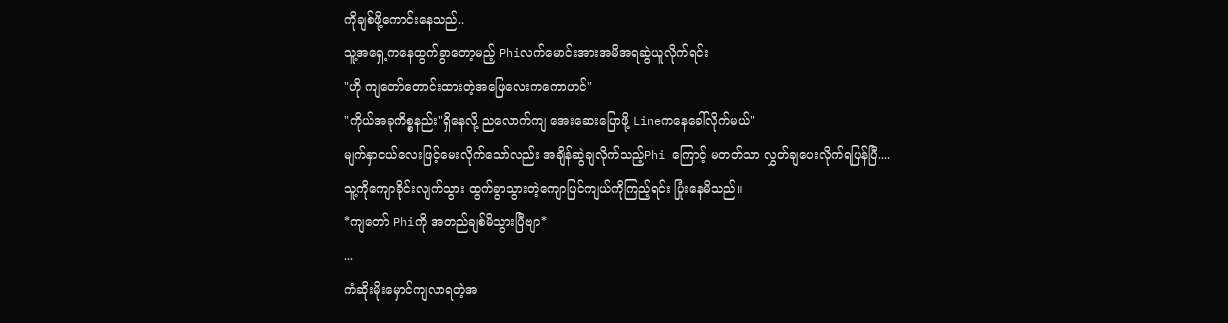ကိုချစ်ဖို့ကောင်းနေသည်..
သူ့အရှေ့ကနေထွက်ခွာတော့မည့် Phiလက်မောင်းအားအမိအရဆွဲယူလိုက်ရင်း
"ဟို ကျတော်တောင်းထားတဲ့အဖြေလေးကကောဟင်"
"ကိုယ်အခုကိစ္စနည်း"ရှိနေလို့ ညလောက်ကျ အေးဆေးပြောဖို့ Lineကနေခေါ်လိုက်မယ်"
မျက်နှာငယ်လေးဖြင့်မေးလိုက်သော်လည်း အချိန်ဆွဲချလိုက်သည့်Phi ကြောင့် မတတ်သာ လွှတ်ချပေးလိုက်ရပြန်ပြီ....
သူ့ကိုကျောခိုင်းလျက်သွား ထွက်ခွာသွားတဲ့ကျောပြင်ကျယ်ကိုကြည့်ရင်း ပြုံးနေမိသည်။
*ကျတော် Phiကို အတည်ချစ်မိသွားပြီဗျာ*
...
ကံဆိုးမိုးမှောင်ကျလာရတဲ့အ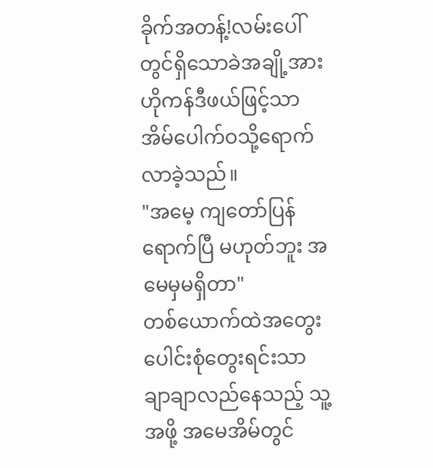ခိုက်အတန့်!လမ်းပေါ်တွင်ရှိသောခဲအချို့အား ဟိုကန်ဒီဖယ်ဖြင့်သာ အိမ်ပေါက်ဝသို့ရောက်လာခဲ့သည်။
"အမေ့ ကျတော်ပြန်ရောက်ပြီ မဟုတ်ဘူး အမေမှမရှိတာ"
တစ်ယောက်ထဲအတွေးပေါင်းစုံတွေးရင်းသာ ချာချာလည်နေသည့် သူ့အဖို့ အမေအိမ်တွင်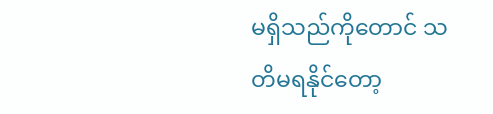မရှိသည်ကိုတောင် သတိမရနိုင်တော့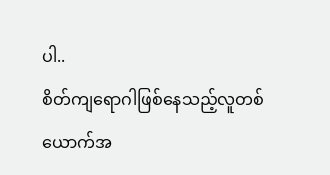ပါ..
စိတ်ကျရောဂါဖြစ်နေသည့်လူတစ်ယောက်အ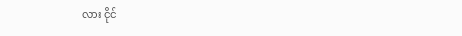လား ငိုင်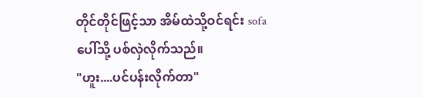တိုင်တိုင်ဖြင့်သာ အိမ်ထဲသို့ဝင်ရင်း sofaပေါ်သို့ ပစ်လှဲလိုက်သည်။
"ဟူး....ပင်ပန်းလိုက်တာ"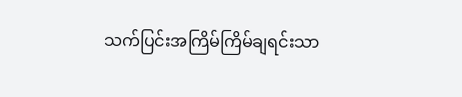သက်ပြင်းအကြိမ်ကြိမ်ချရင်းသာ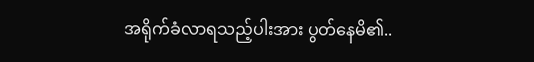အရိုက်ခံလာရသည့်ပါးအား ပွတ်နေမိ၏..